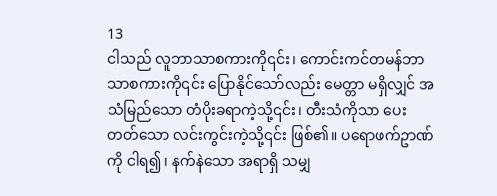13
ငါသည် လူဘာသာစကားကို၎င်း၊ ကောင်းကင်တမန်ဘာသာစကားကို၎င်း ပြောနိုင်သော်လည်း မေတ္တာ မရှိလျှင် အသံမြည်သော တံပိုးခရာကဲ့သို့၎င်း၊ တီးသံကိုသာ ပေးတတ်သော လင်းကွင်းကဲ့သို့၎င်း ဖြစ်၏။ ပရောဖက်ဥာဏ်ကို ငါရ၍၊ နက်နဲသော အရာရှိ သမျှ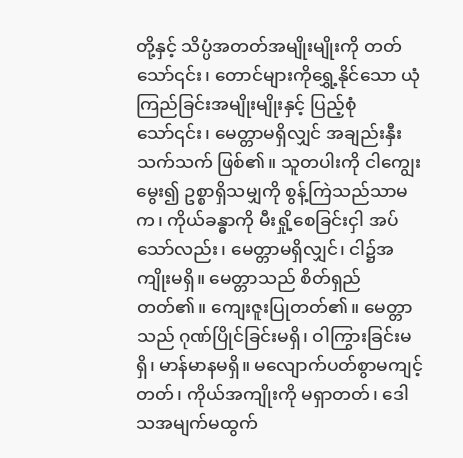တို့နှင့် သိပ္ပံအတတ်အမျိုးမျိုးကို တတ်သော်၎င်း၊ တောင်များကိုရွှေ့နိုင်သော ယုံကြည်ခြင်းအမျိုးမျိုးနှင့် ပြည့်စုံသော်၎င်း၊ မေတ္တာမရှိလျှင် အချည်းနှီးသက်သက် ဖြစ်၏။ သူတပါးကို ငါကျွေးမွေး၍ ဥစ္စာရှိသမျှကို စွန့်ကြဲသည်သာမက၊ ကိုယ်ခန္ဓာကို မီးရှို့စေခြင်းငှါ အပ်သော်လည်း၊ မေတ္တာမရှိလျှင်၊ ငါ၌အကျိုးမရှိ။ မေတ္တာသည် စိတ်ရှည်တတ်၏။ ကျေးဇူးပြုတတ်၏။ မေတ္တာသည် ဂုဏ်ပြိုင်ခြင်းမရှိ၊ ဝါကြွားခြင်းမရှိ၊ မာန်မာနမရှိ။ မလျောက်ပတ်စွာမကျင့်တတ်၊ ကိုယ်အကျိုးကို မရှာတတ်၊ ဒေါသအမျက်မထွက်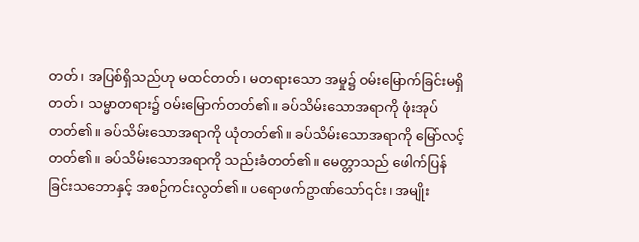တတ်၊ အပြစ်ရှိသည်ဟု မထင်တတ်၊ မတရားသော အမှု၌ ဝမ်းမြောက်ခြင်းမရှိတတ်၊ သမ္မာတရား၌ ဝမ်းမြောက်တတ်၏။ ခပ်သိမ်းသောအရာကို ဖုံးအုပ်တတ်၏။ ခပ်သိမ်းသောအရာကို ယုံတတ်၏။ ခပ်သိမ်းသောအရာကို မြော်လင့်တတ်၏။ ခပ်သိမ်းသောအရာကို သည်းခံတတ်၏။ မေတ္တာသည် ဖေါက်ပြန်ခြင်းသဘောနှင့် အစဉ်ကင်းလွတ်၏။ ပရောဖက်ဥာဏ်သော်၎င်း၊ အမျိုး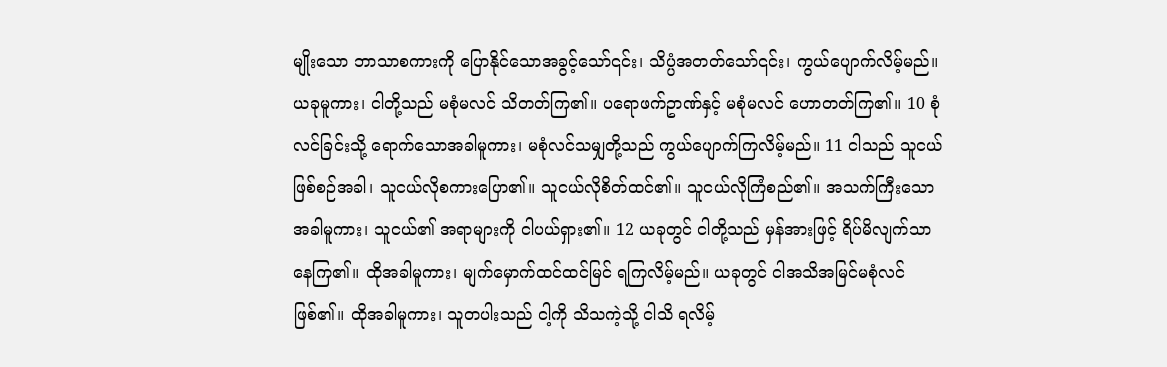မျိုးသော ဘာသာစကားကို ပြောနိုင်သောအခွင့်သော်၎င်း၊ သိပ္ပံအတတ်သော်၎င်း၊ ကွယ်ပျောက်လိမ့်မည်။ ယခုမူကား၊ ငါတို့သည် မစုံမလင် သိတတ်ကြ၏။ ပရောဖက်ဥာဏ်နှင့် မစုံမလင် ဟောတတ်ကြ၏။ 10 စုံလင်ခြင်းသို့ ရောက်သောအခါမူကား၊ မစုံလင်သမျှတို့သည် ကွယ်ပျောက်ကြလိမ့်မည်။ 11 ငါသည် သူငယ်ဖြစ်စဉ်အခါ၊ သူငယ်လိုစကားပြော၏။ သူငယ်လိုစိတ်ထင်၏။ သူငယ်လိုကြံစည်၏။ အသက်ကြီးသောအခါမူကား၊ သူငယ်၏ အရာများကို ငါပယ်ရှား၏။ 12 ယခုတွင် ငါတို့သည် မှန်အားဖြင့် ရိပ်မိလျက်သာ နေကြ၏။ ထိုအခါမူကား၊ မျက်မှောက်ထင်ထင်မြင် ရကြလိမ့်မည်။ ယခုတွင် ငါအသိအမြင်မစုံလင်ဖြစ်၏။ ထိုအခါမူကား၊ သူတပါးသည် ငါ့ကို သိသကဲ့သို့ ငါသိ ရလိမ့်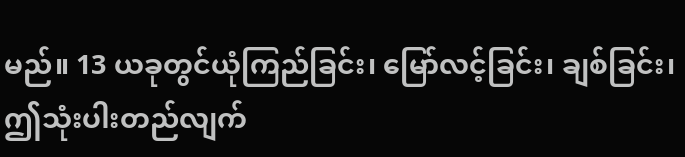မည်။ 13 ယခုတွင်ယုံကြည်ခြင်း၊ မြော်လင့်ခြင်း၊ ချစ်ခြင်း၊ ဤသုံးပါးတည်လျက်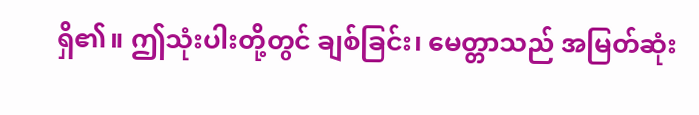ရှိ၏။ ဤသုံးပါးတို့တွင် ချစ်ခြင်း၊ မေတ္တာသည် အမြတ်ဆုံး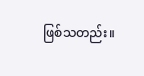ဖြစ်သတည်း။